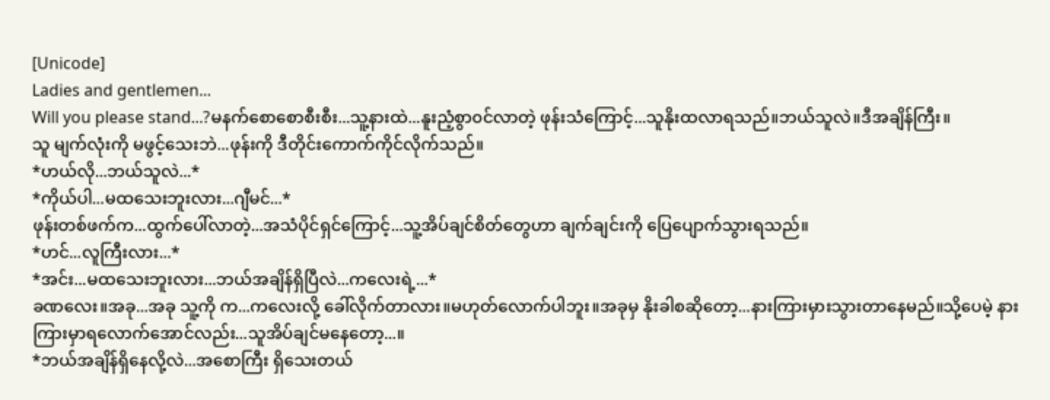[Unicode]
Ladies and gentlemen...
Will you please stand...?မနက်စောစောစီးစီး...သူ့နားထဲ...နူးညံ့စွာ၀င်လာတဲ့ ဖုန်းသံကြောင့်...သူနိုးထလာရသည်။ဘယ်သူလဲ။ဒီအချိန်ကြီး။
သူ မျက်လုံးကို မဖွင့်သေးဘဲ...ဖုန်းကို ဒီတိုင်းကောက်ကိုင်လိုက်သည်။
*ဟယ်လို...ဘယ်သူလဲ...*
*ကိုယ်ပါ...မထသေးဘူးလား...ဂျီမင်...*
ဖုန်းတစ်ဖက်က...ထွက်ပေါ်လာတဲ့...အသံပိုင်ရှင်ကြောင့်...သူ့အိပ်ချင်စိတ်တွေဟာ ချက်ချင်းကို ပြေပျောက်သွားရသည်။
*ဟင်...လူကြီးလား...*
*အင်း...မထသေးဘူးလား...ဘယ်အချိန်ရှိပြီလဲ...ကလေးရဲ့...*
ခဏလေး။အခု...အခု သူ့ကို က...ကလေးလို့ ခေါ်လိုက်တာလား။မဟုတ်လောက်ပါဘူး။အခုမှ နိုးခါစဆိုတော့...နားကြားမှားသွားတာနေမည်။သို့ပေမဲ့ နားကြားမှာရလောက်အောင်လည်း...သူအိပ်ချင်မနေတော့...။
*ဘယ်အချိန်ရှိနေလို့လဲ...အစောကြီး ရှိသေးတယ်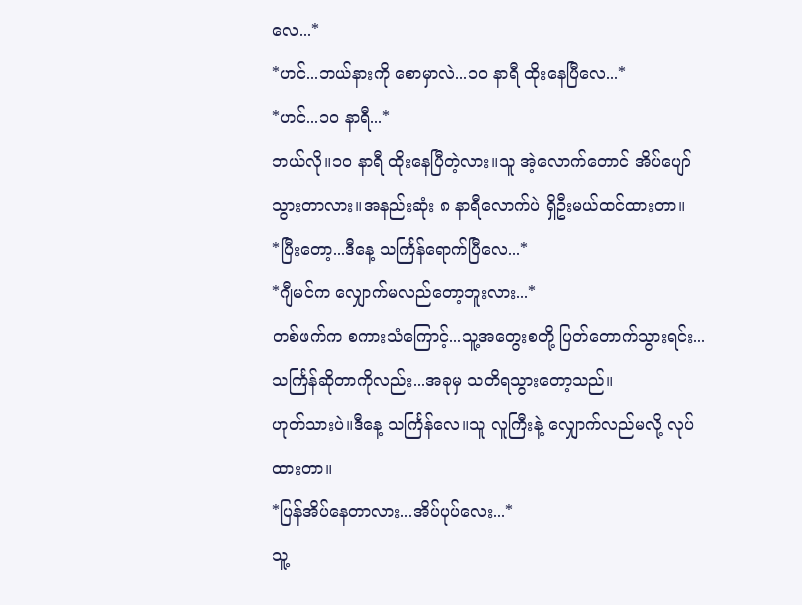လေ...*
*ဟင်...ဘယ်နားကို စောမှာလဲ...၁၀ နာရီ ထိုးနေပြီလေ...*
*ဟင်...၁၀ နာရီ...*
ဘယ်လို။၁၀ နာရီ ထိုးနေပြီတဲ့လား။သူ အဲ့လောက်တောင် အိပ်ပျော်သွားတာလား။အနည်းဆုံး ၈ နာရီလောက်ပဲ ရှိဦးမယ်ထင်ထားတာ။
*ပြီးတော့...ဒီနေ့ သင်္ကြန်ရောက်ပြီလေ...*
*ဂျီမင်က လျှောက်မလည်တော့ဘူးလား...*
တစ်ဖက်က စကားသံကြောင့်...သူ့အတွေးစတို့ ပြတ်တောက်သွားရင်း...သင်္ကြန်ဆိုတာကိုလည်း...အခုမှ သတိရသွားတော့သည်။
ဟုတ်သားပဲ။ဒီနေ့ သင်္ကြန်လေ။သူ လူကြီးနဲ့ လျှောက်လည်မလို့ လုပ်ထားတာ။
*ပြန်အိပ်နေတာလား...အိပ်ပုပ်လေး...*
သူ့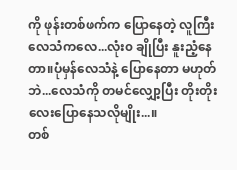ကို ဖုန်းတစ်ဖက်က ပြောနေတဲ့ လူကြီးလေသံကလေ...လုံး၀ ချိုပြီး နူးညံ့နေတာ။ပုံမှန်လေသံနဲ့ ပြောနေတာ မဟုတ်ဘဲ...လေသံကို တမင်လျှော့ပြီး တိုးတိုးလေးပြောနေသလိုမျိုး...။
တစ်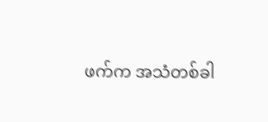ဖက်က အသံတစ်ခါ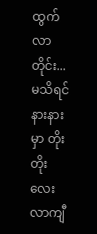ထွက်လာတိုင်း...မသိရင် နားနားမှာ တိုးတိုးလေး လာကျီ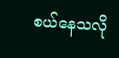စယ်နေသလို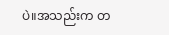ပဲ။အသည်းက တ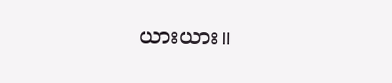ယားယား။